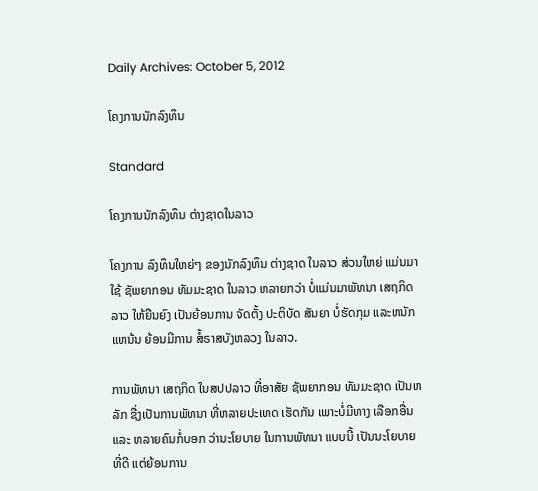Daily Archives: October 5, 2012

ໂຄງການນັກລົງທຶນ

Standard

ໂຄງການນັກລົງທຶນ ຕ່າງຊາດໃນລາວ

ໂຄງການ ລົງທຶນໃຫຍ່ໆ ຂອງນັກລົງທຶນ ຕ່າງຊາດ ໃນລາວ ສ່ວນໃຫຍ່ ແມ່ນມາໃຊ້ ຊັພຍາກອນ ທັມມະຊາດ ໃນລາວ ຫລາຍກວ່າ ບໍ່ແມ່ນມາພັທນາ ເສຖກິດລາວ ໃຫ້ຍືນຍົງ ເປັນຍ້ອນການ ຈັດຕັ້ງ ປະຕິບັດ ສັນຍາ ບໍ່ຮັດກຸມ ແລະຫນັກແຫນ້ນ ຍ້ອນມີການ ສໍ້ຣາສບັງຫລວງ ໃນລາວ.

ການພັທນາ ເສຖກິດ ໃນສປປລາວ ທີ່ອາສັຍ ຊັພຍາກອນ ທັມມະຊາດ ເປັນຫລັກ ຊື່ງເປັນການພັທນາ ທີ່ຫລາຍປະເທດ ເຮັດກັນ ເພາະບໍ່ມີທາງ ເລືອກອື່ນ ແລະ ຫລາຍຄົນກໍ່ບອກ ວ່ານະໂຍບາຍ ໃນການພັທນາ ແບບນີ້ ເປັນນະໂຍບາຍ ທີ່ດີ ແຕ່ຍ້ອນການ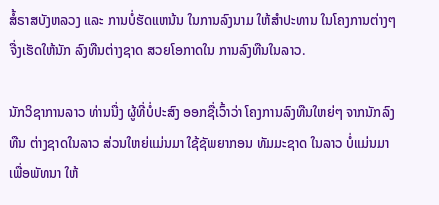ສໍ້ຣາສບັງຫລວງ ແລະ ການບໍ່ຮັດແຫນ້ນ ໃນການລົງນາມ ໃຫ້ສຳປະທານ ໃນໂຄງການຕ່າງໆ ຈື່ງເຮັດໃຫ້ນັກ ລົງທືນຕ່າງຊາດ ສວຍໂອກາດໃນ ການລົງທືນໃນລາວ.

ນັກວິຊາການລາວ ທ່ານນື່ງ ຜູ້ທີ່ບໍ່ປະສົງ ອອກຊື່ເວົ້າວ່າ ໂຄງການລົງທືນໃຫຍ່ໆ ຈາກນັກລົງທືນ ຕ່າງຊາດໃນລາວ ສ່ວນໃຫຍ່ແມ່ນມາ ໃຊ້ຊັພຍາກອນ ທັມມະຊາດ ໃນລາວ ບໍ່ແມ່ນມາເພື່ອພັທນາ ໃຫ້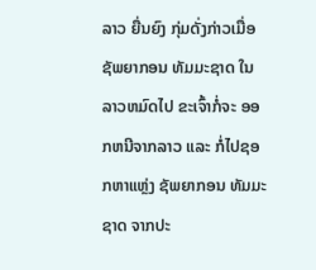ລາວ ຍື່ນຍົງ ກຸ່ມດັ່ງກ່າວເມື່ອ ຊັພຍາກອນ ທັມມະຊາດ ໃນລາວຫມົດໄປ ຂະເຈົ້າກໍ່ຈະ ອອກຫນີຈາກລາວ ແລະ ກໍ່ໄປຊອກຫາແຫຼ່ງ ຊັພຍາກອນ ທັມມະຊາດ ຈາກປະ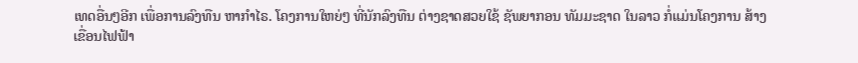ເທດອື່ນໆອີກ ເພື່ອການລົງທືນ ຫາກຳໄຣ. ໂຄງການໃຫຍ່ໆ ທີ່ນັກລົງທືນ ຕ່າງຊາດສວຍໃຊ້ ຊັພຍາກອນ ທັມມະຊາດ ໃນລາວ ກໍ່ແມ່ນໂຄງການ ສ້າງເຂື່ອນໄຟຟ້າ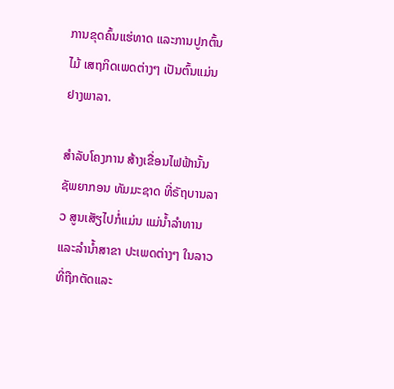ການຂຸດຄົ້ນແຮ່ທາດ ແລະການປູກຕົ້ນໄມ້ ເສຖກິດເພດຕ່າງໆ ເປັນຕົ້ນແມ່ນ ຢາງພາລາ.

ສຳລັບໂຄງການ ສ້າງເຂື່ອນໄຟຟ້ານັ້ນ ຊັພຍາກອນ ທັມມະຊາດ ທີ່ຣັຖບານລາວ ສູນເສັຽໄປກໍ່ແມ່ນ ແມ່ນ້ຳລຳທານ ແລະລໍານ້ຳສາຂາ ປະເພດຕ່າງໆ ໃນລາວ ທີ່ຖືກຕັດແລະ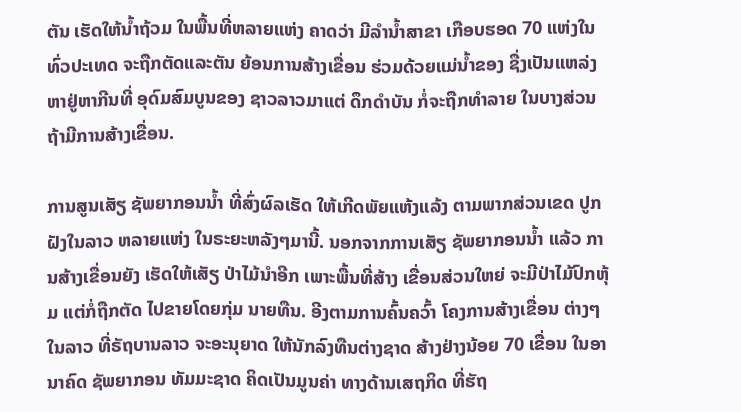ຕັນ ເຮັດໃຫ້ນ້ຳຖ້ວມ ໃນພື້ນທີ່ຫລາຍແຫ່ງ ຄາດວ່າ ມີລໍານ້ຳສາຂາ ເກືອບຮອດ 70 ແຫ່ງໃນທົ່ວປະເທດ ຈະຖືກຕັດແລະຕັນ ຍ້ອນການສ້າງເຂື່ອນ ຮ່ວມດ້ວຍແມ່ນ້ຳຂອງ ຊື່ງເປັນແຫລ່ງ ຫາຢູ່ຫາກີນທີ່ ອຸດົມສົມບູນຂອງ ຊາວລາວມາແຕ່ ດຶກດຳບັນ ກໍ່ຈະຖືກທຳລາຍ ໃນບາງສ່ວນ ຖ້າມີການສ້າງເຂື່ອນ.

ການສູນເສັຽ ຊັພຍາກອນນ້ຳ ທີ່ສົ່ງຜົລເຮັດ ໃຫ້ເກີດພັຍແຫ້ງແລ້ງ ຕາມພາກສ່ວນເຂດ ປູກຝັງໃນລາວ ຫລາຍແຫ່ງ ໃນຣະຍະຫລັງໆມານີ້. ນອກຈາກການເສັຽ ຊັພຍາກອນນ້ຳ ແລ້ວ ການສ້າງເຂື່ອນຍັງ ເຮັດໃຫ້ເສັຽ ປ່າໄມ້ນຳອີກ ເພາະພື້ນທີ່ສ້າງ ເຂື່ອນສ່ວນໃຫຍ່ ຈະມີປ່າໄມ້ປົກຫຸ້ມ ແຕ່ກໍ່ຖືກຕັດ ໄປຂາຍໂດຍກຸ່ມ ນາຍທືນ. ອີງຕາມການຄົ້ນຄວົ້າ ໂຄງການສ້າງເຂື່ອນ ຕ່າງໆໃນລາວ ທີ່ຣັຖບານລາວ ຈະອະນຸຍາດ ໃຫ້ນັກລົງທືນຕ່າງຊາດ ສ້າງຢ່າງນ້ອຍ 70 ເຂື່ອນ ໃນອານາຄົດ ຊັພຍາກອນ ທັມມະຊາດ ຄິດເປັນມູນຄ່າ ທາງດ້ານເສຖກິດ ທີ່ຮັຖ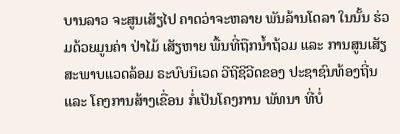ບານລາວ ຈະສູນເສັຽໄປ ຄາດວ່າຈະຫລາຍ ພັນລ້ານໂດລາ ໃນນັ້ນ ຮ່ວມດ້ວຍມູນຄ່າ ປ່າໄມ້ ເສັຽຫາຍ ພື້ນທີ່ຖືກນ້ຳຖ້ວມ ແລະ ການສູນເສັຽ ສະພາບແວດລ້ອມ ຣະບົບນິເວດ ວີຖີຊີວີດຂອງ ປະຊາຊົນທ້ອງຖີ່ນ ແລະ ໂຄງການສ້າງເຂື່ອນ ກໍ່ເປັນໂຄງການ ພັທນາ ທີ່ບໍ່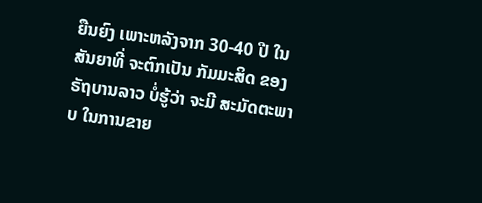ຍືນຍົງ ເພາະຫລັງຈາກ 30-40 ປີ ໃນສັນຍາທີ່ ຈະຕົກເປັນ ກັມມະສິດ ຂອງຣັຖບານລາວ ບໍ່ຮູ້ວ່າ ຈະມີ ສະມັດຕະພາບ ໃນການຂາຍ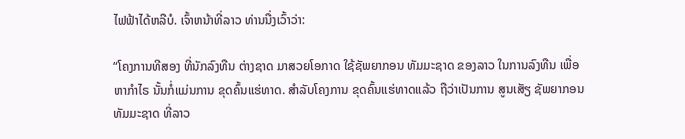ໄຟຟ້າໄດ້ຫລືບໍ. ເຈົ້າຫນ້າທີ່ລາວ ທ່ານນື່ງເວົ້າວ່າ:

“ໂຄງການທີສອງ ທີ່ນັກລົງທືນ ຕ່າງຊາດ ມາສວຍໂອກາດ ໃຊ້ຊັພຍາກອນ ທັມມະຊາດ ຂອງລາວ ໃນການລົງທືນ ເພື່ອຫາກຳໄຣ ນັ້ນກໍ່ແມ່ນການ ຂຸດຄົ້ນແຮ່ທາດ. ສຳລັບໂຄງການ ຂຸດຄົ້ນແຮ່ທາດແລ້ວ ຖືວ່າເປັນການ ສູນເສັຽ ຊັພຍາກອນ ທັມມະຊາດ ທີ່ລາວ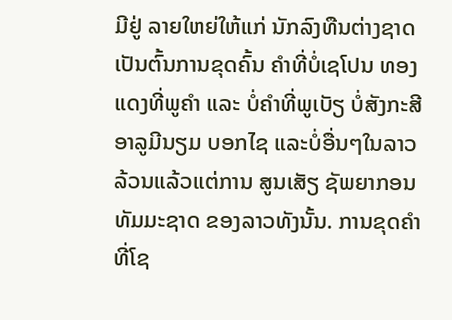ມີຢູ່ ລາຍໃຫຍ່ໃຫ້ແກ່ ນັກລົງທືນຕ່າງຊາດ ເປັນຕົ້ນການຂຸດຄົ້ນ ຄຳທີ່ບໍ່ເຊໂປນ ທອງແດງທີ່ພູຄຳ ແລະ ບໍ່ຄຳທີ່ພູເບັຽ ບໍ່ສັງກະສີ ອາລູມີນຽມ ບອກໄຊ ແລະບໍ່ອື່ນໆໃນລາວ ລ້ວນແລ້ວແຕ່ການ ສູນເສັຽ ຊັພຍາກອນ ທັມມະຊາດ ຂອງລາວທັງນັ້ນ. ການຂຸດຄຳທີ່ໂຊ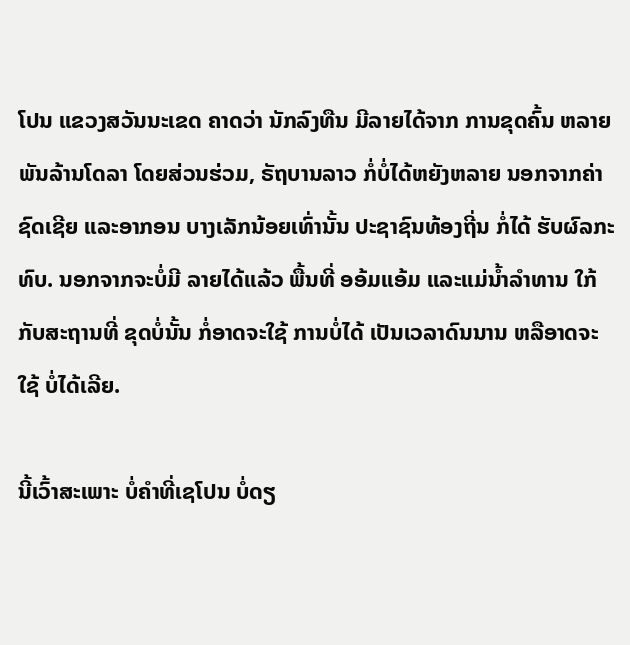ໂປນ ແຂວງສວັນນະເຂດ ຄາດວ່າ ນັກລົງທືນ ມີລາຍໄດ້ຈາກ ການຂຸດຄົ້ນ ຫລາຍພັນລ້ານໂດລາ ໂດຍສ່ວນຮ່ວມ, ຣັຖບານລາວ ກໍ່ບໍ່ໄດ້ຫຍັງຫລາຍ ນອກຈາກຄ່າຊົດເຊີຍ ແລະອາກອນ ບາງເລັກນ້ອຍເທົ່ານັ້ນ ປະຊາຊົນທ້ອງຖີ່ນ ກໍ່ໄດ້ ຮັບຜົລກະທົບ. ນອກຈາກຈະບໍ່ມີ ລາຍໄດ້ແລ້ວ ພື້ນທີ່ ອອ້ມແອ້ມ ແລະແມ່ນ້ຳລຳທານ ໃກ້ກັບສະຖານທີ່ ຂຸດບໍ່ນັ້ນ ກໍ່ອາດຈະໃຊ້ ການບໍ່ໄດ້ ເປັນເວລາດົນນານ ຫລືອາດຈະໃຊ້ ບໍ່ໄດ້ເລີຍ.

ນີ້ເວົ້າສະເພາະ ບໍ່ຄຳທີ່ເຊໂປນ ບໍ່ດຽ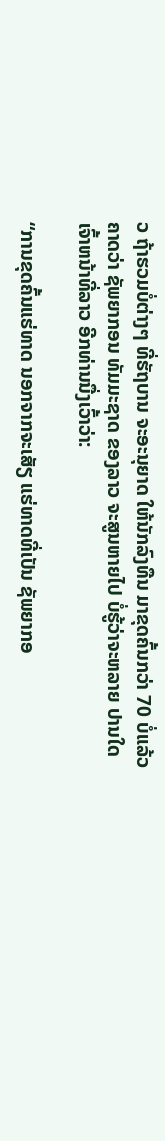ວ ຖ້າຮວມບໍ່ຕ່າງໆ ທີ່ຮັຖບານ ຈະອະນຸຍາດ ໃຫ້ນັກລົງທືນ ມາຂຸດຄົ້ນກວ່າ 70 ບໍ່ແລ້ວ ຄາດວ່າ ຊັພຍາກອນ ທັມມະຊາດ ຂອງລາວ ຈະສູນຫາຍໄປ ບໍ່ຮູ້ວ່າຈະຫລາຍ ປານໃດ ເຈົ້າຫນ້າທີ່ລາວ ອີກທ່ານນື່ງເວົ້າວ່າ:

“ການຂຸດຄົ້ນແຮ່ທາດ ນອກຈາກຈະເສັຽ ແຮ່ທາດທີ່ເປັນ ຊັພຍາກອ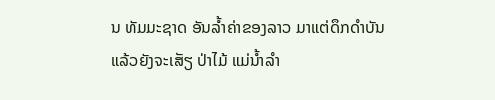ນ ທັມມະຊາດ ອັນລ້ຳຄ່າຂອງລາວ ມາແຕ່ດຶກດຳບັນ ແລ້ວຍັງຈະເສັຽ ປ່າໄມ້ ແມ່ນ້ຳລຳ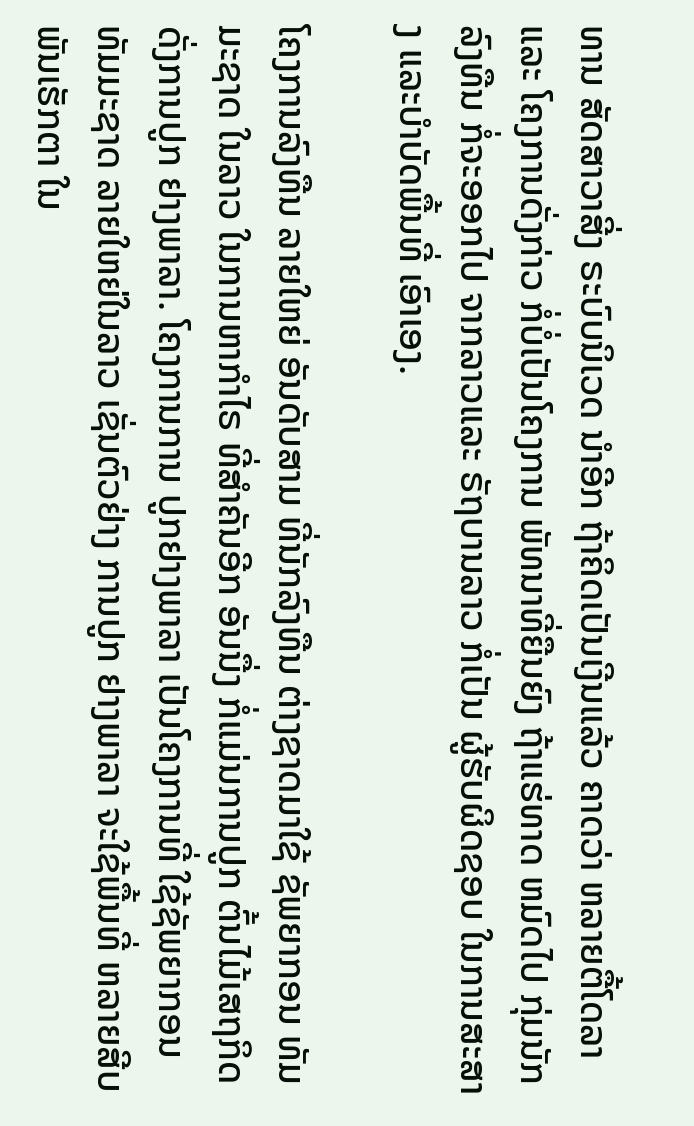ທານ ສັດສາວາສີ່ງ ຣະບົບນິເວດ ນຳອີກ ຖ້າຄິດເປັນເງີນແລ້ວ ຄາດວ່າ ຫລາຍຕື້ໂດລາ ແລະ ໂຄງການດັ່ງກ່າວ ກໍ່ບໍ່ເປັນໂຄງການ ພັທນາທີ່ຍືນຍົງ ຖ້າແຮ່ທາດ ຫມົດໄປ ກຸ່ມນັກລົງທືນ ກໍ່ຈະອອກໄປ ຈາກລາວແລະ ຣັຖບານລາວ ກໍ່ເປັນ ຜູ້ຮັບຜິດຊອບ ໃນການສະສາງ ແລະບຳບັດພື້ນທີ່ ເອົາເອງ.

ໂຄງການລົງທືນ ລາຍໃຫຍ່ ອັນດັບສາມ ທີ່ນັກລົງທືນ ຕ່າງຊາດມາໃຊ້ ຊັພຍາກອນ ທັມມະຊາດ ໃນລາວ ໃນການຫາກຳໄຣ ທີ່ສຳຄັນອີກ ອັນນື່ງ ກໍ່ແມ່ນການປູກ ຕົ້ນໄມ້ເສຖກິດ ດັ່ງການປູກ ຢາງພາລາ. ໂຄງການການ ປູກຢາງພາລາ ເປັນໂຄງການທີ່ ໃຊ້ຊັພຍາກອນ ທັມມະຊາດ ລາຍໃຫຍ່ໃນລາວ ເຊັ່ນຕົວຢ່າງ ການປູກ ຢາງພາລາ ຈະໃຊ້ພື້ນທີ່ ຫລາຍສີບພັນເຮັກຕາ ໃນ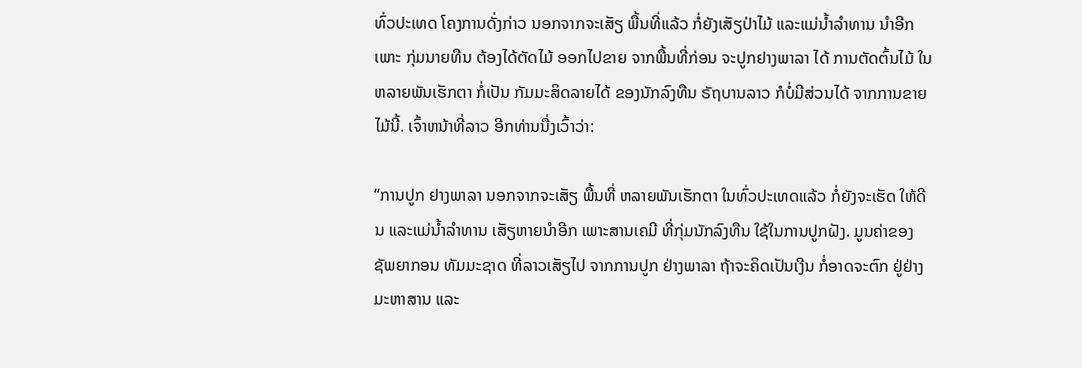ທົ່ວປະເທດ ໂຄງການດັ່ງກ່າວ ນອກຈາກຈະເສັຽ ພື້ນທີ່ແລ້ວ ກໍ່ຍັງເສັຽປ່າໄມ້ ແລະແມ່ນ້ຳລຳທານ ນຳອີກ ເພາະ ກຸ່ມນາຍທືນ ຕ້ອງໄດ້ຕັດໄມ້ ອອກໄປຂາຍ ຈາກພື້ນທີ່ກ່ອນ ຈະປູກຢາງພາລາ ໄດ້ ການຕັດຕົ້ນໄມ້ ໃນຫລາຍພັນເຮັກຕາ ກໍ່ເປັນ ກັມມະສິດລາຍໄດ້ ຂອງນັກລົງທືນ ຣັຖບານລາວ ກໍບໍ່ມີສ່ວນໄດ້ ຈາກການຂາຍໄມ້ນີ້. ເຈົ້າຫນ້າທີ່ລາວ ອີກທ່ານນື່ງເວົ້າວ່າ:

“ການປູກ ຢາງພາລາ ນອກຈາກຈະເສັຽ ພື້ນທີ່ ຫລາຍພັນເຮັກຕາ ໃນທົ່ວປະເທດແລ້ວ ກໍ່ຍັງຈະເຮັດ ໃຫ້ດີນ ແລະແມ່ນ້ຳລຳທານ ເສັຽຫາຍນຳອີກ ເພາະສານເຄມີ ທີ່ກຸ່ມນັກລົງທືນ ໃຊ້ໃນການປູກຝັງ. ມູນຄ່າຂອງ ຊັພຍາກອນ ທັມມະຊາດ ທີ່ລາວເສັຽໄປ ຈາກການປູກ ຢ່າງພາລາ ຖ້າຈະຄິດເປັນເງີນ ກໍ່ອາດຈະຕົກ ຢູ່ຢ່າງ ມະຫາສານ ແລະ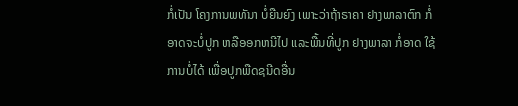ກໍ່ເປັນ ໂຄງການພທັນາ ບໍ່ຍືນຍົງ ເພາະວ່າຖ້າຣາຄາ ຢາງພາລາຕົກ ກໍ່ອາດຈະບໍ່ປູກ ຫລືອອກຫນີໄປ ແລະພື້ນທີ່ປູກ ຢາງພາລາ ກໍ່ອາດ ໃຊ້ການບໍ່ໄດ້ ເພື່ອປູກພືດຊນີດອື່ນ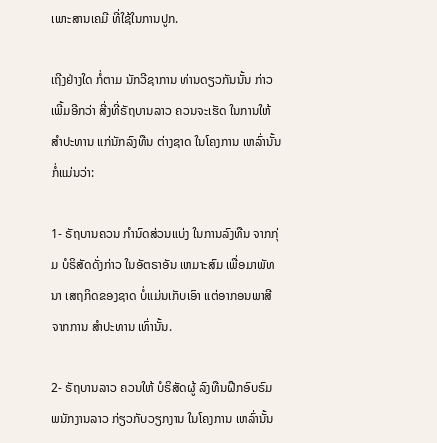ເພາະສານເຄມີ ທີ່ໃຊ້ໃນການປູກ.

ເຖີງຢ່າງໃດ ກໍ່ຕາມ ນັກວີຊາການ ທ່ານດຽວກັນນັ້ນ ກ່າວເພີ້ມອີກວ່າ ສີ່ງທີ່ຣັຖບານລາວ ຄວນຈະເຮັດ ໃນການໃຫ້ສຳປະທານ ແກ່ນັກລົງທືນ ຕ່າງຊາດ ໃນໂຄງການ ເຫລົ່ານັ້ນ ກໍ່ແມ່ນວ່າ:

1- ຣັຖບານຄວນ ກຳນົດສ່ວນແບ່ງ ໃນການລົງທືນ ຈາກກຸ່ມ ບໍຣິສັດດັ່ງກ່າວ ໃນອັຕຣາອັນ ເຫມາະສົມ ເພື່ອມາພັທນາ ເສຖກິດຂອງຊາດ ບໍ່ແມ່ນເກັບເອົາ ແຕ່ອາກອນພາສີ ຈາກການ ສຳປະທານ ເທົ່ານັ້ນ.

2- ຣັຖບານລາວ ຄວນໃຫ້ ບໍຣິສັດຜູ້ ລົງທືນຝືກອົບຣົມ ພນັກງານລາວ ກ່ຽວກັບວຽກງານ ໃນໂຄງການ ເຫລົ່ານັ້ນ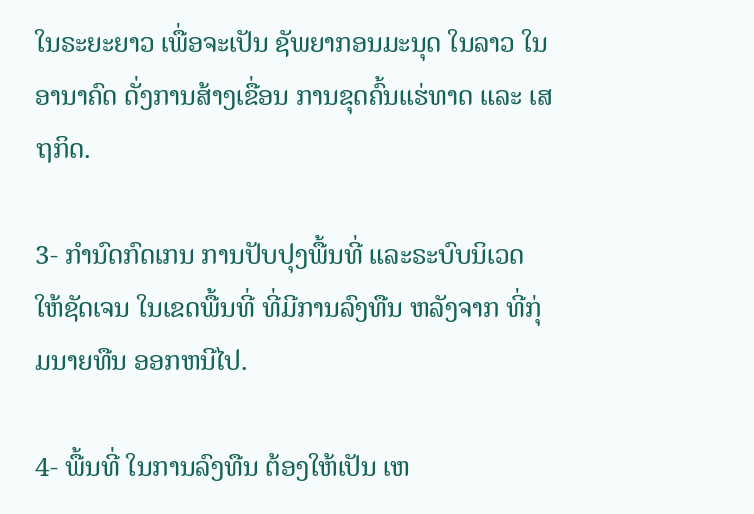ໃນຣະຍະຍາວ ເພື່ອຈະເປັນ ຊັພຍາກອນມະນຸດ ໃນລາວ ໃນອານາຄົດ ດັ່ງການສ້າງເຂື່ອນ ການຂຸດຄົ້ນແຮ່ທາດ ແລະ ເສຖກິດ.

3- ກຳນົດກົດເກນ ການປັບປຸງພື້ນທີ່ ແລະຣະບົບນິເວດ ໃຫ້ຊັດເຈນ ໃນເຂດພື້ນທີ່ ທີ່ມີການລົງທືນ ຫລັງຈາກ ທີ່ກຸ່ມນາຍທືນ ອອກຫນີໄປ.

4- ພື້ນທີ່ ໃນການລົງທືນ ຕ້ອງໃຫ້ເປັນ ເຫ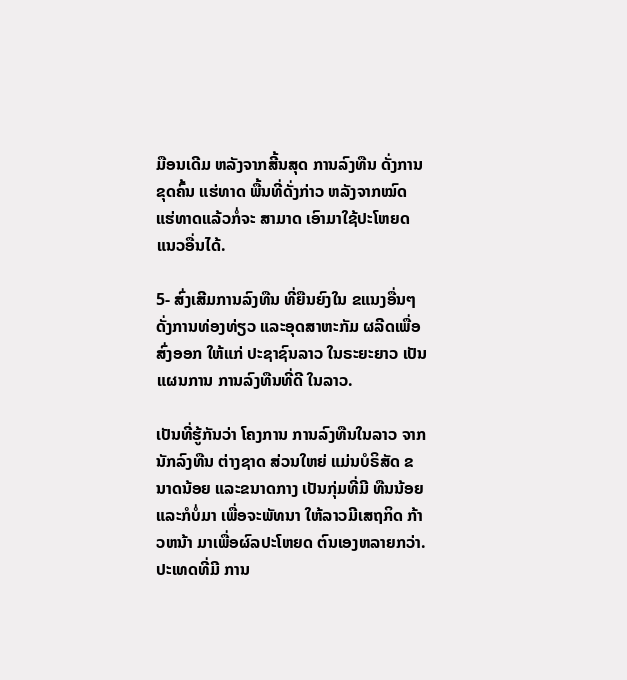ມືອນເດີມ ຫລັງຈາກສີ້ນສຸດ ການລົງທືນ ດັ່ງການຂຸດຄົ້ນ ແຮ່ທາດ ພື້ນທີ່ດັ່ງກ່າວ ຫລັງຈາກໝົດ ແຮ່ທາດແລ້ວກໍ່ຈະ ສາມາດ ເອົາມາໃຊ້ປະໂຫຍດ ແນວອື່ນໄດ້.

5- ສົ່ງເສີມການລົງທືນ ທີ່ຍືນຍົງໃນ ຂແນງອື່ນໆ ດັ່ງການທ່ອງທ່ຽວ ແລະອຸດສາຫະກັມ ຜລີດເພື່ອສົ່ງອອກ ໃຫ້ແກ່ ປະຊາຊົນລາວ ໃນຣະຍະຍາວ ເປັນແຜນການ ການລົງທືນທີ່ດີ ໃນລາວ.

ເປັນທີ່ຮູ້ກັນວ່າ ໂຄງການ ການລົງທືນໃນລາວ ຈາກນັກລົງທືນ ຕ່າງຊາດ ສ່ວນໃຫຍ່ ແມ່ນບໍຣິສັດ ຂນາດນ້ອຍ ແລະຂນາດກາງ ເປັນກຸ່ມທີ່ມີ ທືນນ້ອຍ ແລະກໍບໍ່ມາ ເພື່ອຈະພັທນາ ໃຫ້ລາວມີເສຖກິດ ກ້າວຫນ້າ ມາເພື່ອຜົລປະໂຫຍດ ຕົນເອງຫລາຍກວ່າ. ປະເທດທີ່ມີ ການ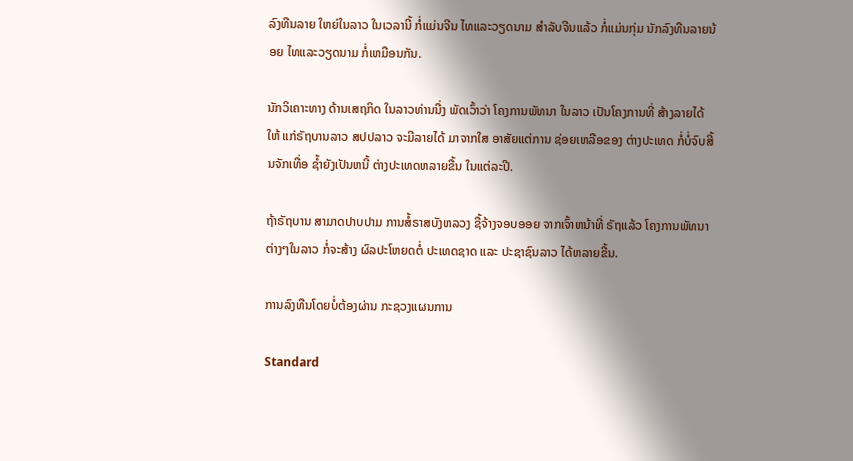ລົງທືນລາຍ ໃຫຍ່ໃນລາວ ໃນເວລານີ້ ກໍ່ແມ່ນຈີນ ໄທແລະວຽດນາມ ສຳລັບຈີນແລ້ວ ກໍ່ແມ່ນກຸ່ມ ນັກລົງທືນລາຍນ້ອຍ ໄທແລະວຽດນາມ ກໍ່ເຫມືອນກັນ.

ນັກວິເຄາະທາງ ດ້ານເສຖກິດ ໃນລາວທ່ານນື່ງ ພັດເວົ້າວ່າ ໂຄງການພັທນາ ໃນລາວ ເປັນໂຄງການທີ່ ສ້າງລາຍໄດ້ໃຫ້ ແກ່ຣັຖບານລາວ ສປປລາວ ຈະມີລາຍໄດ້ ມາຈາກໃສ ອາສັຍແຕ່ການ ຊ່ອຍເຫລືອຂອງ ຕ່າງປະເທດ ກໍ່ບໍ່ຈົບສີ້ນຈັກເທື່ອ ຊ້ຳຍັງເປັນຫນີ້ ຕ່າງປະເທດຫລາຍຂື້ນ ໃນແຕ່ລະປີ.

ຖ້າຣັຖບານ ສາມາດປາບປາມ ການສໍ້ຣາສບັງຫລວງ ຊື້ຈ້າງຈອບອອຍ ຈາກເຈົ້າຫນ້າທີ່ ຣັຖແລ້ວ ໂຄງການພັທນາ ຕ່າງໆໃນລາວ ກໍ່ຈະສ້າງ ຜົລປະໂຫຍດຕໍ່ ປະເທດຊາດ ແລະ ປະຊາຊົນລາວ ໄດ້ຫລາຍຂື້ນ.

ການລົງທືນໂດຍບໍ່ຕ້ອງຜ່ານ ກະຊວງແຜນການ

Standard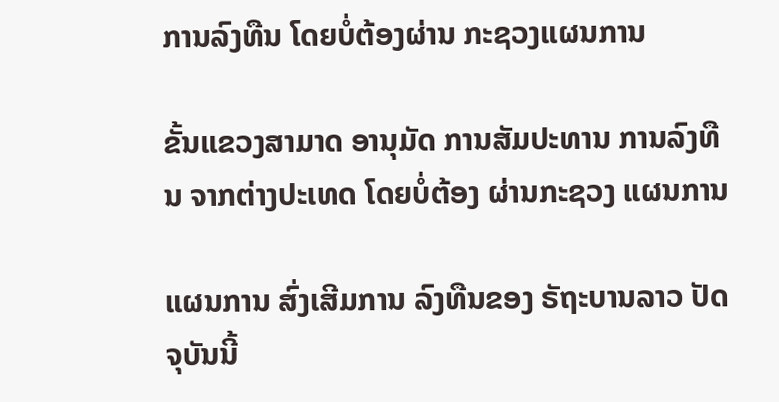ການລົງທືນ ໂດຍບໍ່ຕ້ອງຜ່ານ ກະຊວງແຜນການ

ຂັ້ນແຂວງສາມາດ ອານຸມັດ ການສັມປະທານ ການລົງທືນ ຈາກຕ່າງປະເທດ ໂດຍບໍ່ຕ້ອງ ຜ່ານກະຊວງ ແຜນການ

ແຜນການ ສົ່ງເສີມການ ລົງທືນຂອງ ຣັຖະບານລາວ ປັດຈຸບັນນີ້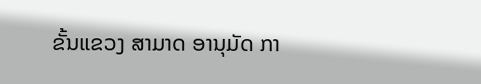ຂັ້ນແຂວງ ສາມາດ ອານຸມັດ ກາ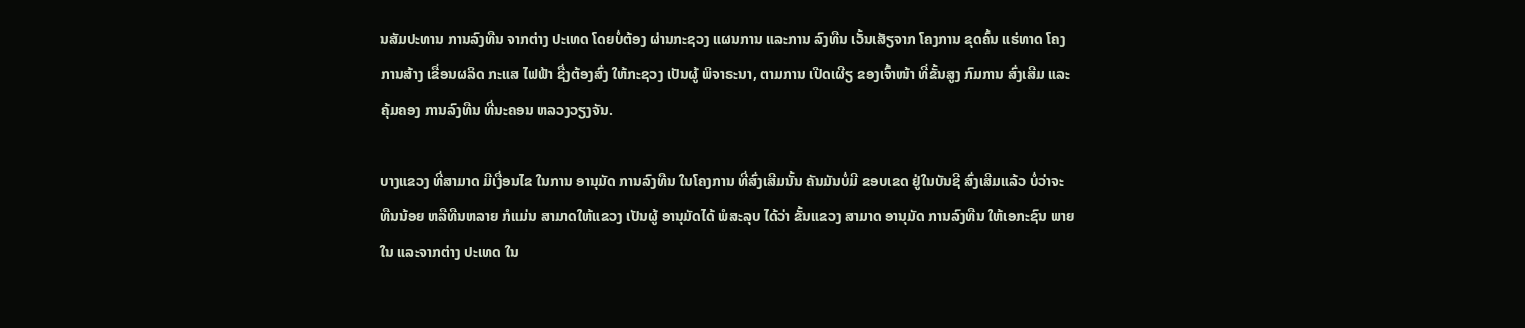ນສັມປະທານ ການລົງທືນ ຈາກຕ່າງ ປະເທດ ໂດຍບໍ່ຕ້ອງ ຜ່ານກະຊວງ ແຜນການ ແລະການ ລົງທືນ ເວັ້ນເສັຽຈາກ ໂຄງການ ຂຸດຄົ້ນ ແຮ່ທາດ ໂຄງການສ້າງ ເຂື່ອນຜລິດ ກະແສ ໄຟຟ້າ ຊື່ງຕ້ອງສົ່ງ ໃຫ້ກະຊວງ ເປັນຜູ້ ພິຈາຣະນາ, ຕາມການ ເປີດເຜີຽ ຂອງເຈົ້າໜ້າ ທີ່ຂັ້ນສູງ ກົມການ ສົ່ງເສີມ ແລະຄຸ້ມຄອງ ການລົງທືນ ທີ່ນະຄອນ ຫລວງວຽງຈັນ.

ບາງແຂວງ ທີ່ສາມາດ ມີເງື່ອນໄຂ ໃນການ ອານຸມັດ ການລົງທືນ ໃນໂຄງການ ທີ່ສົ່ງເສີມນັ້ນ ຄັນມັນບໍ່ມີ ຂອບເຂດ ຢູ່ໃນບັນຊີ ສົ່ງເສີມແລ້ວ ບໍ່ວ່າຈະ ທືນນ້ອຍ ຫລືທືນຫລາຍ ກໍແມ່ນ ສາມາດໃຫ້ແຂວງ ເປັນຜູ້ ອານຸມັດໄດ້ ພໍສະລຸບ ໄດ້ວ່າ ຂັ້ນແຂວງ ສາມາດ ອານຸມັດ ການລົງທືນ ໃຫ້ເອກະຊົນ ພາຍໃນ ແລະຈາກຕ່າງ ປະເທດ ໃນ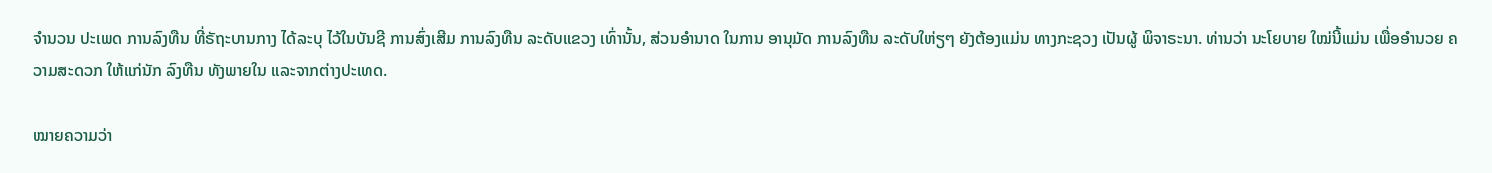ຈໍານວນ ປະເພດ ການລົງທືນ ທີ່ຣັຖະບານກາງ ໄດ້ລະບຸ ໄວ້ໃນບັນຊີ ການສົ່ງເສີມ ການລົງທືນ ລະດັບແຂວງ ເທົ່ານັ້ນ, ສ່ວນອໍານາດ ໃນການ ອານຸມັດ ການລົງທືນ ລະດັບໃຫ່ຽໆ ຍັງຕ້ອງແມ່ນ ທາງກະຊວງ ເປັນຜູ້ ພິຈາຣະນາ. ທ່ານວ່າ ນະໂຍບາຍ ໃໝ່ນີ້ແມ່ນ ເພື່ອອໍານວຍ ຄວາມສະດວກ ໃຫ້ແກ່ນັກ ລົງທືນ ທັງພາຍໃນ ແລະຈາກຕ່າງປະເທດ.

ໝາຍຄວາມວ່າ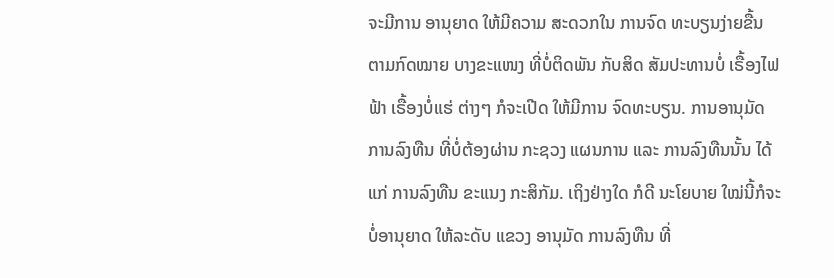ຈະມີການ ອານຸຍາດ ໃຫ້ມີຄວາມ ສະດວກໃນ ການຈົດ ທະບຽນງ່າຍຂື້ນ ຕາມກົດໝາຍ ບາງຂະແໜງ ທີ່ບໍ່ຕິດພັນ ກັບສິດ ສັມປະທານບໍ່ ເຣື້ອງໄຟຟ້າ ເຣື້ອງບໍ່ແຮ່ ຕ່າງໆ ກໍຈະເປີດ ໃຫ້ມີການ ຈົດທະບຽນ. ການອານຸມັດ ການລົງທືນ ທີ່ບໍ່ຕ້ອງຜ່ານ ກະຊວງ ແຜນການ ແລະ ການລົງທືນນັ້ນ ໄດ້ແກ່ ການລົງທືນ ຂະແນງ ກະສິກັມ. ເຖິງຢ່າງໃດ ກໍດີ ນະໂຍບາຍ ໃໝ່ນີ້ກໍຈະ ບໍ່ອານຸຍາດ ໃຫ້ລະດັບ ແຂວງ ອານຸມັດ ການລົງທືນ ທີ່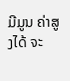ມີມູນ ຄ່າສູງໄດ້ ຈະ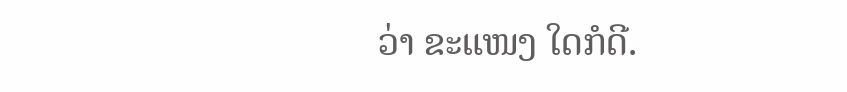ວ່າ ຂະແໜງ ໃດກໍດີ.